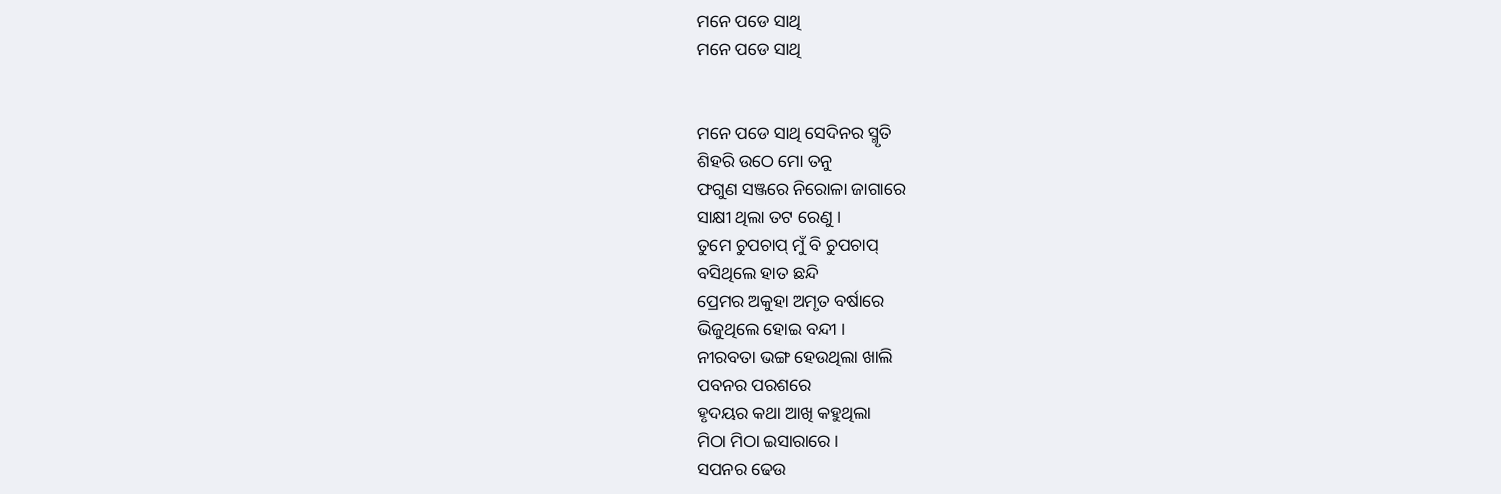ମନେ ପଡେ ସାଥି
ମନେ ପଡେ ସାଥି


ମନେ ପଡେ ସାଥି ସେଦିନର ସ୍ମୃତି
ଶିହରି ଉଠେ ମୋ ତନୁ
ଫଗୁଣ ସଞ୍ଜରେ ନିରୋଳା ଜାଗାରେ
ସାକ୍ଷୀ ଥିଲା ତଟ ରେଣୁ ।
ତୁମେ ଚୁପଚାପ୍ ମୁଁ ବି ଚୁପଚାପ୍
ବସିଥିଲେ ହାତ ଛନ୍ଦି
ପ୍ରେମର ଅକୁହା ଅମୃତ ବର୍ଷାରେ
ଭିଜୁଥିଲେ ହୋଇ ବନ୍ଦୀ ।
ନୀରବତା ଭଙ୍ଗ ହେଉଥିଲା ଖାଲି
ପବନର ପରଶରେ
ହୃଦୟର କଥା ଆଖି କହୁଥିଲା
ମିଠା ମିଠା ଇସାରାରେ ।
ସପନର ଢେଉ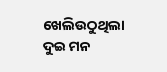ଖେଲିଉଠୁଥିଲା
ଦୁଇ ମନ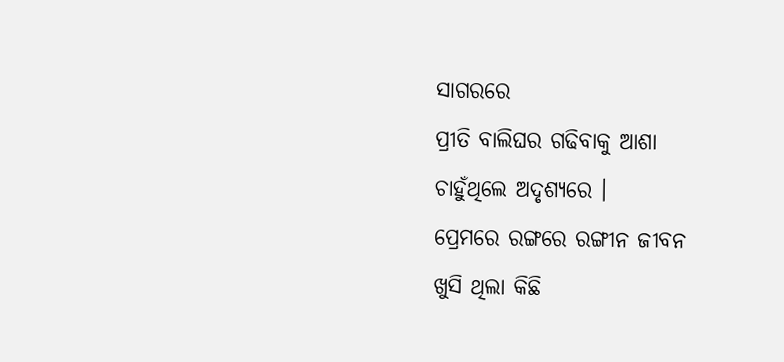ସାଗରରେ
ପ୍ରୀତି ବାଲିଘର ଗଢିବାକୁ ଆଶା
ଚାହୁଁଥିଲେ ଅଦୃଶ୍ୟରେ ।
ପ୍ରେମରେ ରଙ୍ଗରେ ରଙ୍ଗୀନ ଜୀବନ
ଖୁସି ଥିଲା କିଛି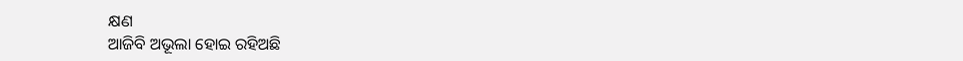କ୍ଷଣ
ଆଜିବି ଅଭୂଲା ହୋଇ ରହିଅଛି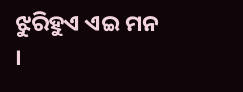ଝୁରିହୁଏ ଏଇ ମନ ।